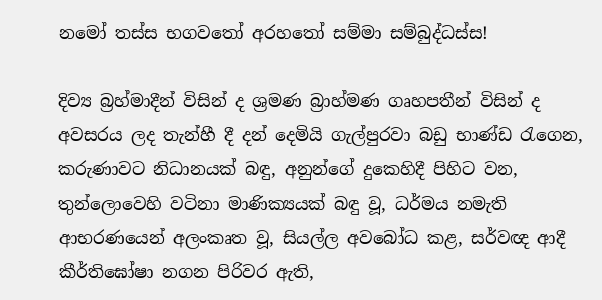නමෝ තස්ස භගවතෝ අරහතෝ සම්මා සම්බුද්ධස්ස!

දිව්‍ය බ්‍රහ්මාදීන් විසින් ද ශ්‍රමණ බ්‍රාහ්මණ ගෘහපතීන් විසින් ද අවසරය ලද තැන්හී දී දන් දෙමියි ගැල්පුරවා බඩු භාණ්ඩ රැගෙන, කරුණාවට නිධානයක් බඳු, අනුන්ගේ දුකෙහිදී පිහිට වන, තුන්ලොවෙහි වටිනා මාණික්‍යයක් බඳු වූ, ධර්මය නමැති ආභරණයෙන් අලංකෘත වූ, සියල්ල අවබෝධ කළ, සර්වඥ ආදී කීර්තිඝෝෂා නගන පිරිවර ඇති,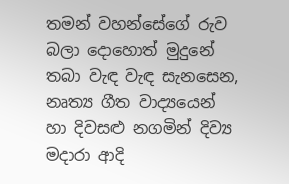තමන් වහන්සේගේ රුව බලා දොහොත් මුදුනේ තබා වැඳ වැඳ සැනසෙන, නෘත්‍ය ගීත වාද්‍යයෙන් හා දිවසළු නගමින් දිව්‍ය මදාරා ආදි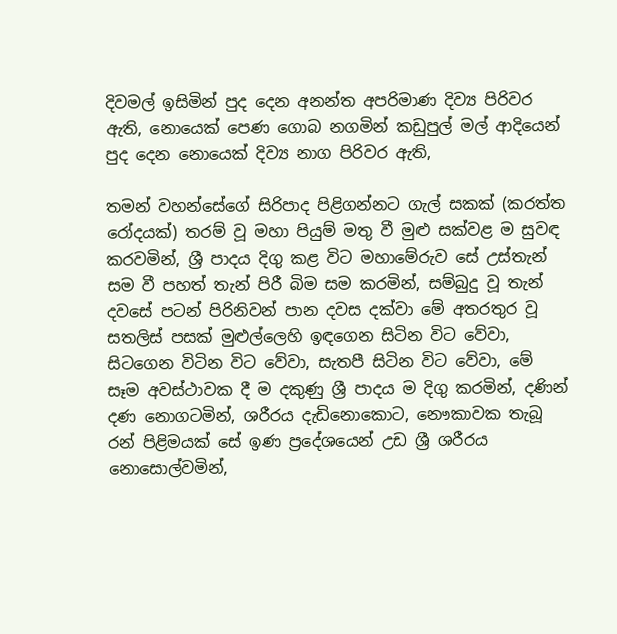දිවමල් ඉසිමින් පුද දෙන අනන්ත අපරිමාණ දිව්‍ය පිරිවර ඇති, නොයෙක් පෙණ ගොබ නගමින් කඩුපුල් මල් ආදියෙන් පුද දෙන නොයෙක් දිව්‍ය නාග පිරිවර ඇති,

තමන් වහන්සේගේ සිරිපාද පිළිගන්නට ගැල් සකක් (කරත්ත රෝදයක්) තරම් වූ මහා පියුම් මතු වී මුළු සක්වළ ම සුවඳ කරවමින්, ශ්‍රී පාදය දිගු කළ විට මහාමේරුව සේ උස්තැන් සම වී පහත් තැන් පිරී බිම සම කරමින්, සම්බුදු වූ තැන් දවසේ පටන් පිරිනිවන් පාන දවස දක්වා මේ අතරතුර වූ සතලිස් පසක් මුළුල්ලෙහි ඉඳගෙන සිටින විට වේවා, සිටගෙන විටින විට වේවා, සැතපී සිටින විට වේවා, මේ සෑම අවස්ථාවක දී ම දකුණු ශ්‍රී පාදය ම දිගු කරමින්, දණින් දණ නොගටමින්, ශරීරය දැඩිනොකොට, නෞකාවක තැබූ රන් පිළිමයක් සේ ඉණ ප්‍රදේශයෙන් උඩ ශ්‍රී ශරීරය නොසොල්වමින්,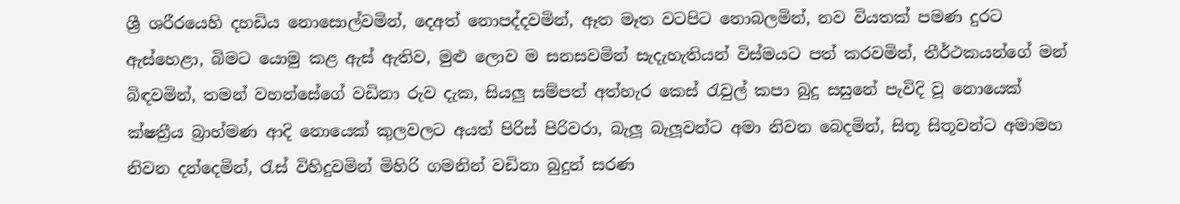ශ්‍රී ශරීරයෙහි දහඩිය නොසොල්වමින්, දෙඅත් නොපද්දවමින්, ඈත මෑත වටපිට නොබලමින්, නව වියතක් පමණ දුරට ඇස්හෙළා, බිමට යොමු කළ ඇස් ඇතිව, මුළු ලොව ම සනසවමින් සැදැහැතියන් විස්මයට පත් කරවමින්, තීර්ථකයන්ගේ මන් බිඳවමින්, තමන් වහන්සේගේ වඩිනා රුව දැක, සියලු සම්පත් අත්හැර කෙස් රැවුල් කපා බුදු සසුනේ පැවිදි වූ නොයෙක් ක්ෂත්‍රීය බ්‍රාහ්මණ ආදි නොයෙක් කුලවලට අයත් පිරිස් පිරිවරා, බැලූ බැලූවන්ට අමා නිවන බෙදමින්, සිතූ සිතූවන්ට අමාමහ නිවන දන්දෙමින්, රැස් විහිදුවමින් මිහිරි ගමනින් වඩිනා බුදුන් සරණ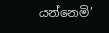යන්නෙමි’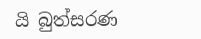යි බුත්සරණ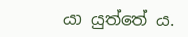යා යුත්තේ ය.